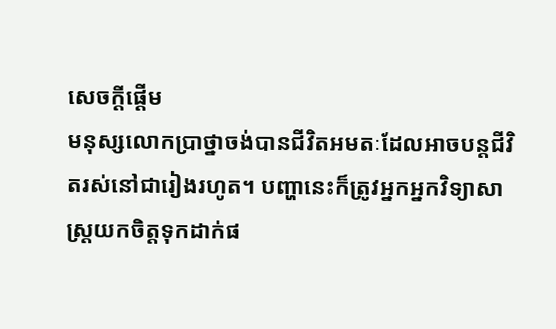សេចក្ដីផ្ដើម
មនុស្សលោកប្រាថ្នាចង់បានជីវិតអមតៈដែលអាចបន្តជីវិតរស់នៅជារៀងរហូត។ បញ្ហានេះក៏ត្រូវអ្នកអ្នកវិទ្យាសាស្ត្រយកចិត្តទុកដាក់ផ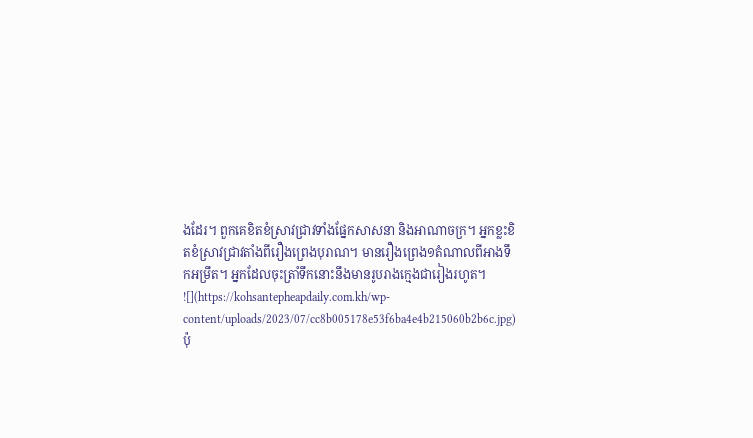ងដែរ។ ពួកគេខិតខំស្រាវជ្រាវទាំងផ្នែកសាសនា និងអាណាចក្រ។ អ្នកខ្លះខិតខំស្រាវជ្រាវតាំងពីរឿងព្រេងបុរាណ។ មានរឿងព្រេង១តំណាលពីអាងទឹកអម្រឹត។ អ្នកដែលចុះត្រាំទឹកនោះនឹងមានរូបរាងក្មេងជារៀងរហូត។
![](https://kohsantepheapdaily.com.kh/wp-content/uploads/2023/07/cc8b005178e53f6ba4e4b215060b2b6c.jpg)
ប៉ុ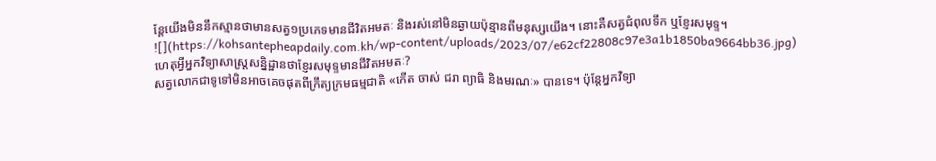ន្តែយើងមិននឹកស្មានថាមានសត្វ១ប្រភេទមានជីវិតអមតៈ និងរស់នៅមិនឆ្ងាយប៉ុន្មានពីមនុស្សយើង។ នោះគឺសត្វជំពុលទឹក ឬខ្ញែរសមុទ្ទ។
![](https://kohsantepheapdaily.com.kh/wp-content/uploads/2023/07/e62cf22808c97e3a1b1850ba9664bb36.jpg)
ហេតុអ្វីអ្នកវិទ្យាសាស្ត្រសន្និដ្ឋានថាខ្ញែរសមុទ្ទមានជីវិតអមតៈ?
សត្វលោកជាទូទៅមិនអាចគេចផុតពីក្រឹត្យក្រមធម្មជាតិ «កើត ចាស់ ជរា ព្យាធិ និងមរណៈ» បានទេ។ ប៉ុន្តែអ្នកវិទ្យា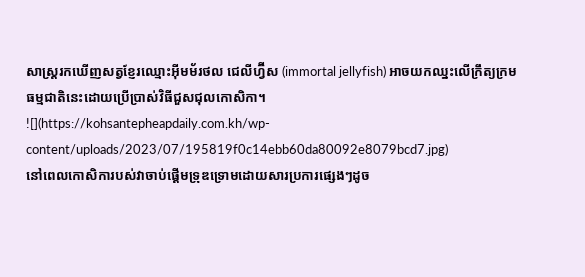សាស្ត្ររកឃើញសត្វខ្ញែរឈ្មោះអ៊ីមម័រថល ជេលីហ្វ៊ីស (immortal jellyfish) អាចយកឈ្នះលើក្រឹត្យក្រមធម្មជាតិនេះដោយប្រើប្រាស់វិធីជួសជុលកោសិកា។
![](https://kohsantepheapdaily.com.kh/wp-content/uploads/2023/07/195819f0c14ebb60da80092e8079bcd7.jpg)
នៅពេលកោសិការបស់វាចាប់ផ្ដើមទ្រុឌទ្រោមដោយសារប្រការផ្សេងៗដូច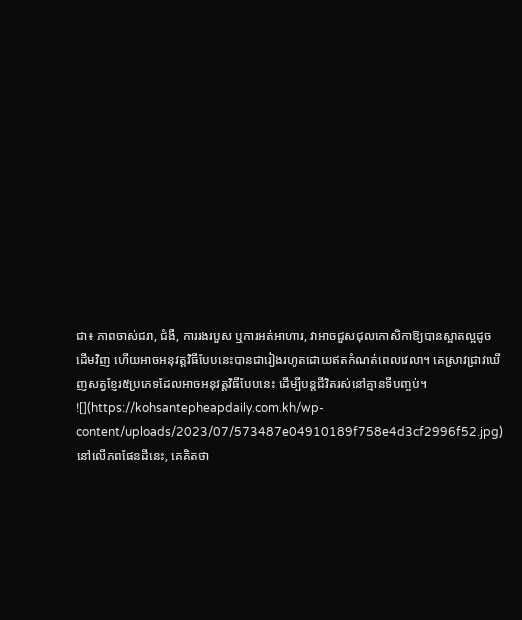ជា៖ ភាពចាស់ជរា, ជំងឺ, ការរងរបួស ឬការអត់អាហារ, វាអាចជួសជុលកោសិកាឱ្យបានស្អាតល្អដូចដើមវិញ ហើយអាចអនុវត្តវិធីបែបនេះបានជារៀងរហូតដោយឥតកំណត់ពេលវេលា។ គេស្រាវជ្រាវឃើញសត្វខ្ញែរ៥ប្រភេទដែលអាចអនុវត្តវិធីបែបនេះ ដើម្បីបន្តជីវិតរស់នៅគ្មានទីបញ្ចប់។
![](https://kohsantepheapdaily.com.kh/wp-content/uploads/2023/07/573487e04910189f758e4d3cf2996f52.jpg)
នៅលើភពផែនដីនេះ, គេគិតថា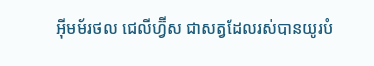អ៊ីមម័រថល ជេលីហ្វ៊ីស ជាសត្វដែលរស់បានយូរបំ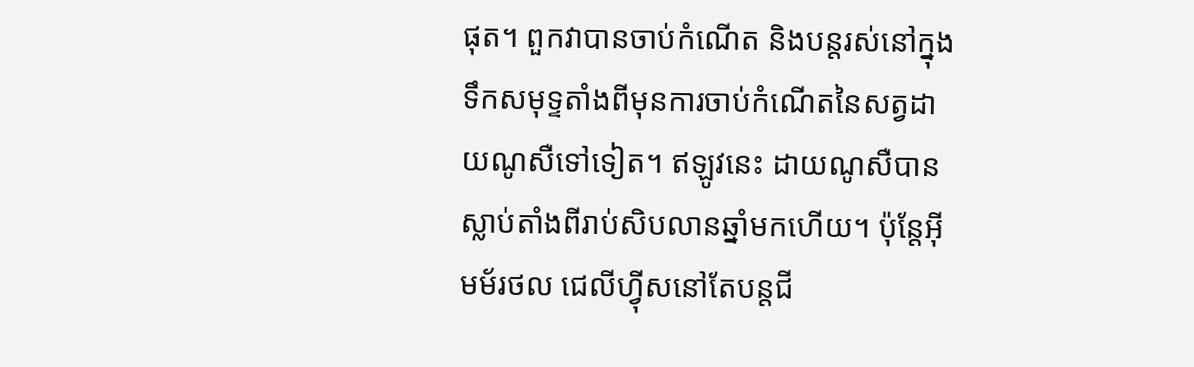ផុត។ ពួកវាបានចាប់កំណើត និងបន្តរស់នៅក្នុងទឹកសមុទ្ទតាំងពីមុនការចាប់កំណើតនៃសត្វដាយណូសឺទៅទៀត។ ឥឡូវនេះ ដាយណូសឺបានស្លាប់តាំងពីរាប់សិបលានឆ្នាំមកហើយ។ ប៉ុន្តែអ៊ីមម័រថល ជេលីហ៊្វីសនៅតែបន្តជី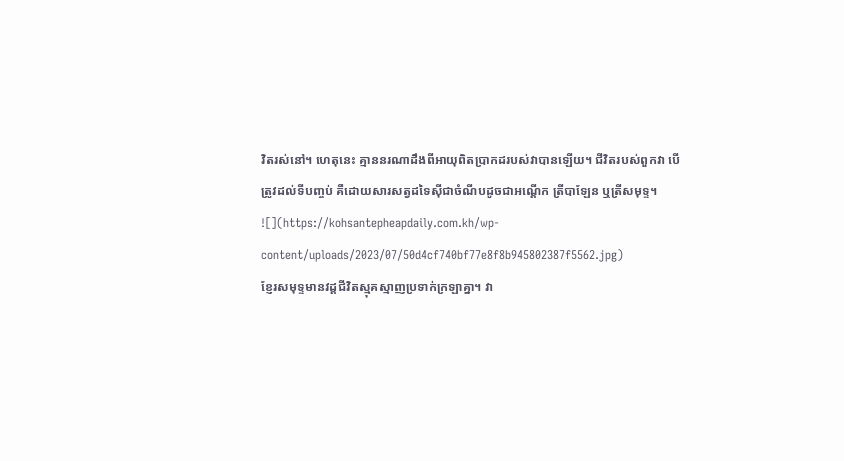វិតរស់នៅ។ ហេតុនេះ គ្មាននរណាដឹងពីអាយុពិតប្រាកដរបស់វាបានឡើយ។ ជីវិតរបស់ពួកវា បើត្រូវដល់ទីបញ្ចប់ គឺដោយសារសត្វដទៃស៊ីជាចំណីបដូចជាអណ្ដើក ត្រីបាឡែន ឬត្រីសមុទ្ទ។
![](https://kohsantepheapdaily.com.kh/wp-content/uploads/2023/07/50d4cf740bf77e8f8b945802387f5562.jpg)
ខ្ញែរសមុទ្ទមានវដ្ដជីវិតស្មុគស្មាញប្រទាក់ក្រឡាគ្នា។ វា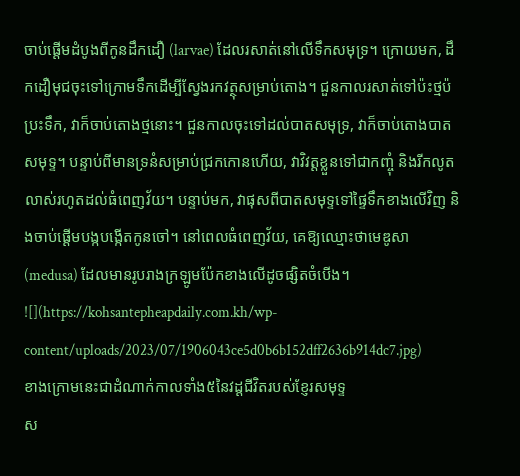ចាប់ផ្ដើមដំបូងពីកូនដឹកដឿ (larvae) ដែលរសាត់នៅលើទឹកសមុទ្រ។ ក្រោយមក, ដឹកដឿមុជចុះទៅក្រោមទឹកដើម្បីស្វែងរកវត្ថុសម្រាប់តោង។ ជួនកាលរសាត់ទៅប៉ះថ្មប៉ប្រះទឹក, វាក៏ចាប់តោងថ្មនោះ។ ជួនកាលចុះទៅដល់បាតសមុទ្រ, វាក៏ចាប់តោងបាតសមុទ្ទ។ បន្ទាប់ពីមានទ្រនំសម្រាប់ជ្រកកោនហើយ, វាវិវត្តខ្លួនទៅជាកញ្ចុំ និងរីកលូតលាស់រហូតដល់ធំពេញវ័យ។ បន្ទាប់មក, វាផុសពីបាតសមុទ្ទទៅផ្ទៃទឹកខាងលើវិញ និងចាប់ផ្ដើមបង្កបង្កើតកូនចៅ។ នៅពេលធំពេញវ័យ, គេឱ្យឈ្មោះថាមេឌូសា (medusa) ដែលមានរូបរាងក្រឡូមប៉ែកខាងលើដូចផ្សិតចំបើង។
![](https://kohsantepheapdaily.com.kh/wp-content/uploads/2023/07/1906043ce5d0b6b152dff2636b914dc7.jpg)
ខាងក្រោមនេះជាដំណាក់កាលទាំង៥នៃវដ្ដជីវិតរបស់ខ្ញែរសមុទ្ទ
ស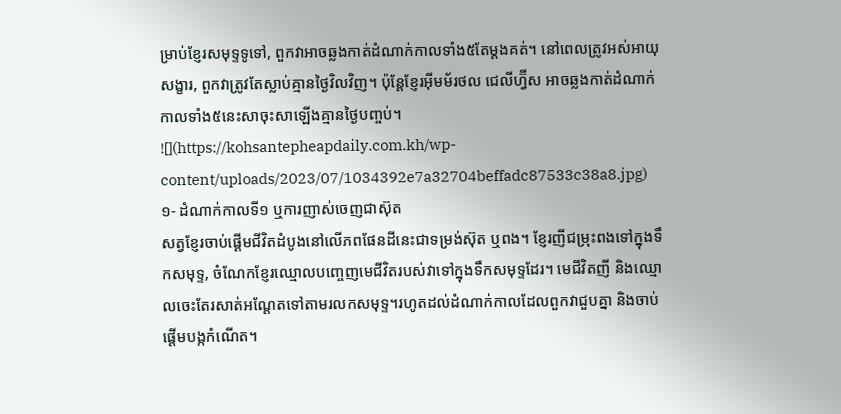ម្រាប់ខ្ញែរសមុទ្ទទូទៅ, ពួកវាអាចឆ្លងកាត់ដំណាក់កាលទាំង៥តែម្ដងគត់។ នៅពេលត្រូវអស់អាយុសង្ខារ, ពួកវាត្រូវតែស្លាប់គ្មានថ្ងៃវិលវិញ។ ប៉ុន្តែខ្ញែរអ៊ីមម័រថល ជេលីហ្វ៊ីស អាចឆ្លងកាត់ដំណាក់កាលទាំង៥នេះសាចុះសាឡើងគ្មានថ្ងៃបញ្ចប់។
![](https://kohsantepheapdaily.com.kh/wp-content/uploads/2023/07/1034392e7a32704beffadc87533c38a8.jpg)
១- ដំណាក់កាលទី១ ឬការញាស់ចេញជាស៊ុត
សត្វខ្ញែរចាប់ផ្ដើមជីវិតដំបូងនៅលើភពផែនដីនេះជាទម្រង់ស៊ុត ឬពង។ ខ្ញែរញីជម្រុះពងទៅក្នុងទឹកសមុទ្ទ, ចំណែកខ្ញែរឈ្មោលបញ្ចេញមេជីវិតរបស់វាទៅក្នុងទឹកសមុទ្ទដែរ។ មេជីវិតញី និងឈ្មោលចេះតែរសាត់អណ្ដែតទៅតាមរលកសមុទ្ទ។រហូតដល់ដំណាក់កាលដែលពួកវាជួបគ្នា និងចាប់ផ្ដើមបង្កកំណើត។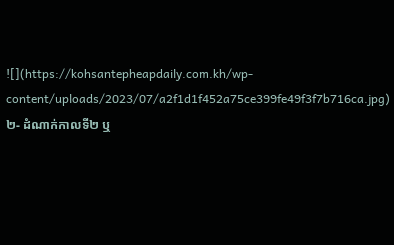![](https://kohsantepheapdaily.com.kh/wp-content/uploads/2023/07/a2f1d1f452a75ce399fe49f3f7b716ca.jpg)
២- ដំណាក់កាលទី២ ឬ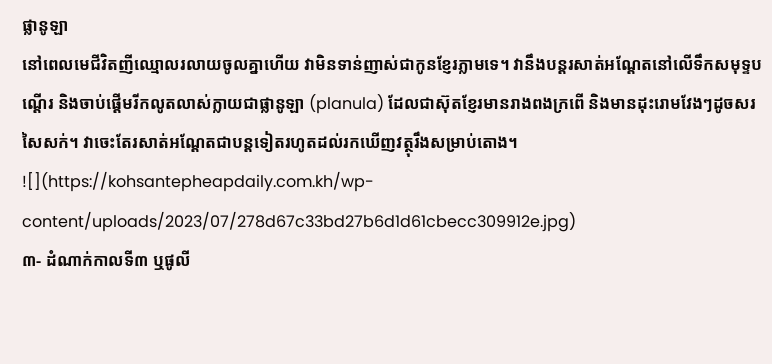ផ្លានូឡា
នៅពេលមេជីវិតញីឈ្មោលរលាយចូលគ្នាហើយ វាមិនទាន់ញាស់ជាកូនខ្ញែរភ្លាមទេ។ វានឹងបន្តរសាត់អណ្ដែតនៅលើទឹកសមុទ្ទបណ្ដើរ និងចាប់ផ្ដើមរីកលូតលាស់ក្លាយជាផ្លានូឡា (planula) ដែលជាស៊ុតខ្ញែរមានរាងពងក្រពើ និងមានដុះរោមវែងៗដូចសរសៃសក់។ វាចេះតែរសាត់អណ្ដែតជាបន្តទៀតរហូតដល់រកឃើញវត្ថុរឹងសម្រាប់តោង។
![](https://kohsantepheapdaily.com.kh/wp-content/uploads/2023/07/278d67c33bd27b6d1d61cbecc309912e.jpg)
៣- ដំណាក់កាលទី៣ ឬផូលី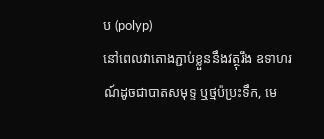ប (polyp)
នៅពេលវាតោងភ្ជាប់ខ្លួននឹងវត្ថុរឹង ឧទាហរណ៍ដូចជាបាតសមុទ្ទ ឬថ្មប៉ប្រះទឹក, មេ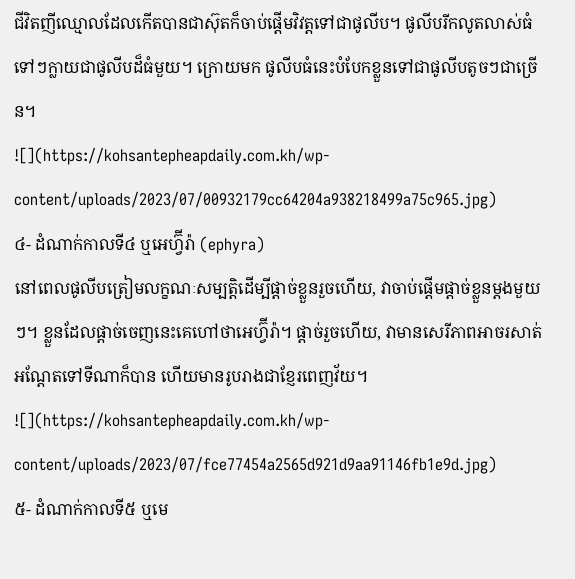ជីវិតញីឈ្មោលដែលកើតបានជាស៊ុតក៏ចាប់ផ្ដើមវិវត្តទៅជាផូលីប។ ផូលីបរីកលូតលាស់ធំទៅៗក្លាយជាផូលីបដ៏ធំមួយ។ ក្រោយមក ផូលីបធំនេះបំបែកខ្លួនទៅជាផូលីបតូចៗជាច្រើន។
![](https://kohsantepheapdaily.com.kh/wp-content/uploads/2023/07/00932179cc64204a938218499a75c965.jpg)
៤- ដំណាក់កាលទី៤ ឬអេហ្វ៊ីរ៉ា (ephyra)
នៅពេលផូលីបត្រៀមលក្ខណៈសម្បត្តិដើម្បីផ្ដាច់ខ្លួនរួចហើយ, វាចាប់ផ្ដើមផ្ដាច់ខ្លួនម្ដងមួយៗ។ ខ្លួនដែលផ្ដាច់ចេញនេះគេហៅថាអេហ្វ៊ីរ៉ា។ ផ្ដាច់រួចហើយ, វាមានសេរីភាពអាចរសាត់អណ្ដែតទៅទីណាក៏បាន ហើយមានរូបរាងជាខ្ញែរពេញវ័យ។
![](https://kohsantepheapdaily.com.kh/wp-content/uploads/2023/07/fce77454a2565d921d9aa91146fb1e9d.jpg)
៥- ដំណាក់កាលទី៥ ឬមេ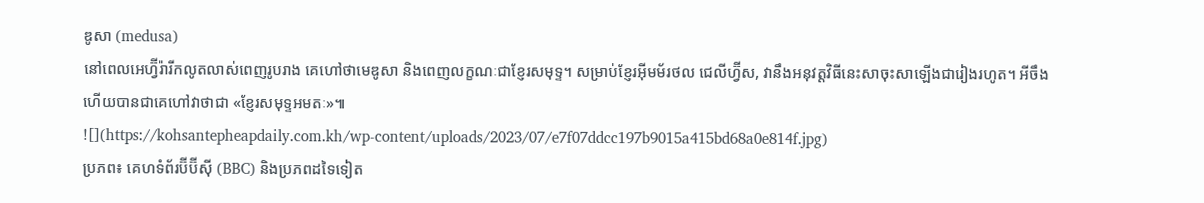ឌូសា (medusa)
នៅពេលអេហ្វ៊ីរ៉ារីកលូតលាស់ពេញរូបរាង គេហៅថាមេឌូសា និងពេញលក្ខណៈជាខ្ញែរសមុទ្ទ។ សម្រាប់ខ្ញែរអ៊ីមម័រថល ជេលីហ្វ៊ីស, វានឹងអនុវត្តវិធីនេះសាចុះសាឡើងជារៀងរហូត។ អីចឹងហើយបានជាគេហៅវាថាជា «ខ្ញែរសមុទ្ទអមតៈ»៕
![](https://kohsantepheapdaily.com.kh/wp-content/uploads/2023/07/e7f07ddcc197b9015a415bd68a0e814f.jpg)
ប្រភព៖ គេហទំព័រប៊ីប៊ីស៊ី (BBC) និងប្រភពដទៃទៀត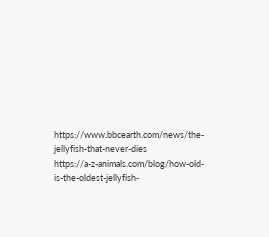https://www.bbcearth.com/news/the-jellyfish-that-never-dies
https://a-z-animals.com/blog/how-old-is-the-oldest-jellyfish-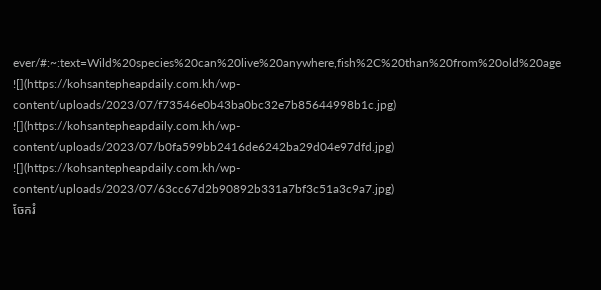ever/#:~:text=Wild%20species%20can%20live%20anywhere,fish%2C%20than%20from%20old%20age
![](https://kohsantepheapdaily.com.kh/wp-content/uploads/2023/07/f73546e0b43ba0bc32e7b85644998b1c.jpg)
![](https://kohsantepheapdaily.com.kh/wp-content/uploads/2023/07/b0fa599bb2416de6242ba29d04e97dfd.jpg)
![](https://kohsantepheapdaily.com.kh/wp-content/uploads/2023/07/63cc67d2b90892b331a7bf3c51a3c9a7.jpg)
ចែករំ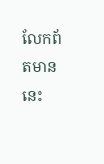លែកព័តមាននេះ